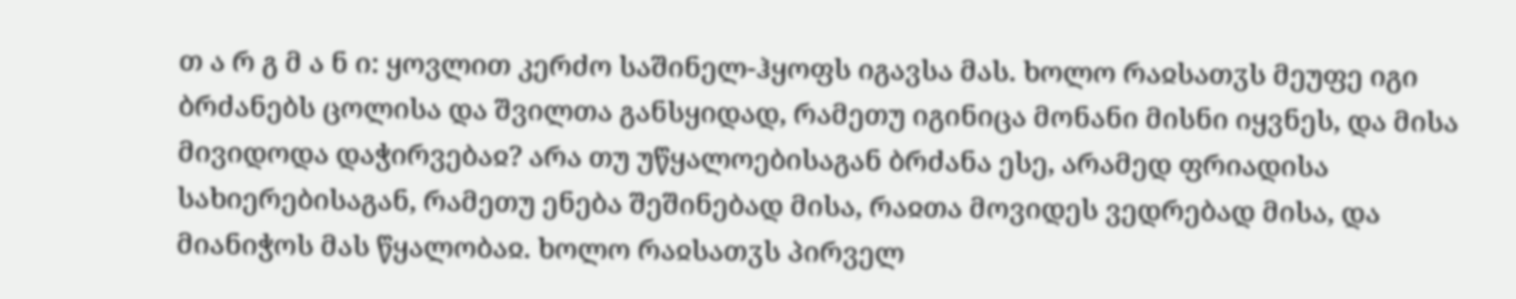თ ა რ გ მ ა ნ ი: ყოვლით კერძო საშინელ-ჰყოფს იგავსა მას. ხოლო რაჲსათჳს მეუფე იგი ბრძანებს ცოლისა და შვილთა განსყიდად, რამეთუ იგინიცა მონანი მისნი იყვნეს, და მისა მივიდოდა დაჭირვებაჲ? არა თუ უწყალოებისაგან ბრძანა ესე, არამედ ფრიადისა სახიერებისაგან, რამეთუ ენება შეშინებად მისა, რაჲთა მოვიდეს ვედრებად მისა, და მიანიჭოს მას წყალობაჲ. ხოლო რაჲსათჳს პირველ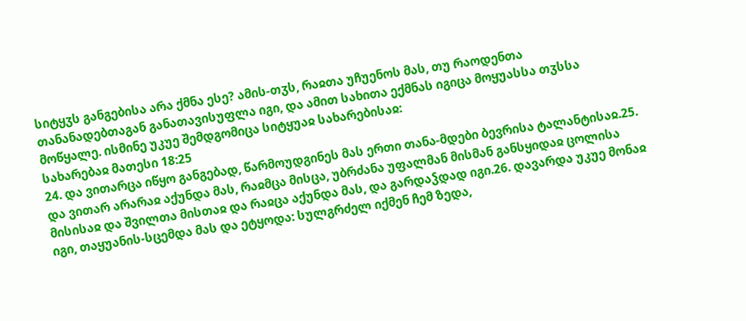სიტყჳს განგებისა არა ქმნა ესე? ამის-თჳს, რაჲთა უჩუენოს მას, თუ რაოდენთა თანანადებთაგან განათავისუფლა იგი, და ამით სახითა ექმნას იგიცა მოყუასსა თჳსსა მოწყალე. ისმინე უკუე შემდგომიცა სიტყუაჲ სახარებისაჲ:
სახარებაჲ მათესი 18:25
24. და ვითარცა იწყო განგებად, წარმოუდგინეს მას ერთი თანა-მდები ბევრისა ტალანტისაჲ.25. და ვითარ არარაჲ აქუნდა მას, რაჲმცა მისცა, უბრძანა უფალმან მისმან განსყიდაჲ ცოლისა მისისაჲ და შვილთა მისთაჲ და რაჲცა აქუნდა მას, და გარდაჴდად იგი.26. დავარდა უკუე მონაჲ იგი, თაყუანის-სცემდა მას და ეტყოდა: სულგრძელ იქმენ ჩემ ზედა,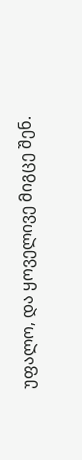უფალო, და ყოველივე მიგცე შენ.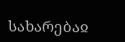სახარებაჲ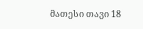მათესი თავი 18